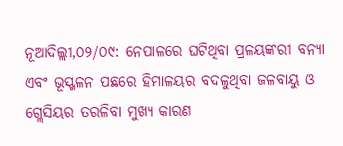ନୂଆଦିଲ୍ଲୀ,୦୨/୦୯: ନେପାଳରେ ଘଟିଥିବା ପ୍ରଳୟଙ୍କରୀ ବନ୍ୟା ଏବଂ ଭୂସ୍ଖଳନ ପଛରେ ହିମାଳୟର ବଦଳୁଥିବା ଜଳବାୟୁ ଓ ଗ୍ଲେସିୟର ତରଳିବା ମୁଖ୍ୟ କାରଣ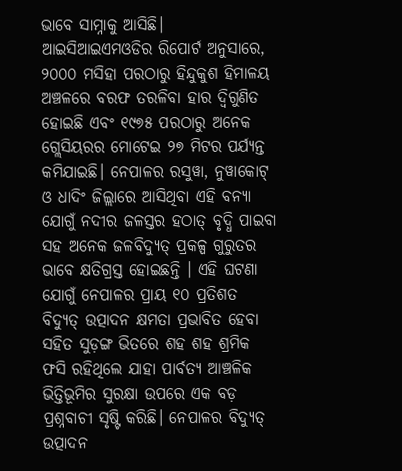ଭାବେ ସାମ୍ନାକୁ ଆସିଛି। ଆଇସିଆଇଏମଓଡିର ରିପୋର୍ଟ ଅନୁସାରେ, ୨୦୦୦ ମସିହା ପରଠାରୁ ହିନ୍ଦୁକୁଶ ହିମାଳୟ ଅଞ୍ଚଳରେ ବରଫ ତରଳିବା ହାର ଦ୍ୱିଗୁଣିତ ହୋଇଛି ଏବଂ ୧୯୭୫ ପରଠାରୁ ଅନେକ ଗ୍ଲେସିୟରର ମୋଟେଇ ୨୭ ମିଟର ପର୍ଯ୍ୟନ୍ତ କମିଯାଇଛି। ନେପାଳର ରସୁୱା, ନୁୱାକୋଟ୍ ଓ ଧାଦିଂ ଜିଲ୍ଲାରେ ଆସିଥିବା ଏହି ବନ୍ୟା ଯୋଗୁଁ ନଦୀର ଜଳସ୍ତର ହଠାତ୍ ବୃଦ୍ଧି ପାଇବା ସହ ଅନେକ ଜଳବିଦ୍ୟୁତ୍ ପ୍ରକଳ୍ପ ଗୁରୁତର ଭାବେ କ୍ଷତିଗ୍ରସ୍ତ ହୋଇଛନ୍ତି । ଏହି ଘଟଣା ଯୋଗୁଁ ନେପାଳର ପ୍ରାୟ ୧୦ ପ୍ରତିଶତ ବିଦ୍ୟୁତ୍ ଉତ୍ପାଦନ କ୍ଷମତା ପ୍ରଭାବିତ ହେବା ସହିତ ସୁଡ଼ଙ୍ଗ ଭିତରେ ଶହ ଶହ ଶ୍ରମିକ ଫସି ରହିଥିଲେ ଯାହା ପାର୍ବତ୍ୟ ଆଞ୍ଚଳିକ ଭିତ୍ତିଭୂମିର ସୁରକ୍ଷା ଉପରେ ଏକ ବଡ଼ ପ୍ରଶ୍ନବାଚୀ ସୃଷ୍ଟି କରିଛି। ନେପାଳର ବିଦ୍ୟୁତ୍ ଉତ୍ପାଦନ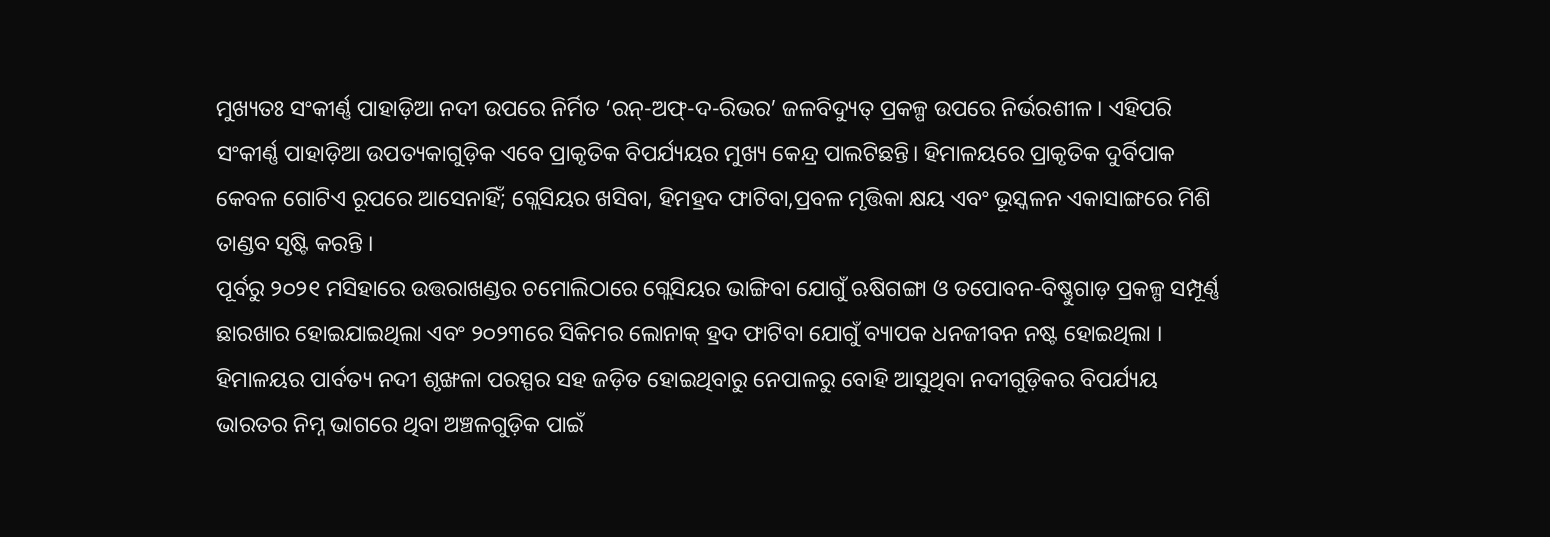ମୁଖ୍ୟତଃ ସଂକୀର୍ଣ୍ଣ ପାହାଡ଼ିଆ ନଦୀ ଉପରେ ନିର୍ମିତ ‘ରନ୍-ଅଫ୍-ଦ-ରିଭର’ ଜଳବିଦ୍ୟୁତ୍ ପ୍ରକଳ୍ପ ଉପରେ ନିର୍ଭରଶୀଳ । ଏହିପରି ସଂକୀର୍ଣ୍ଣ ପାହାଡ଼ିଆ ଉପତ୍ୟକାଗୁଡ଼ିକ ଏବେ ପ୍ରାକୃତିକ ବିପର୍ଯ୍ୟୟର ମୁଖ୍ୟ କେନ୍ଦ୍ର ପାଲଟିଛନ୍ତି। ହିମାଳୟରେ ପ୍ରାକୃତିକ ଦୁର୍ବିପାକ କେବଳ ଗୋଟିଏ ରୂପରେ ଆସେନାହିଁ; ଗ୍ଲେସିୟର ଖସିବା, ହିମହ୍ରଦ ଫାଟିବା,ପ୍ରବଳ ମୃତ୍ତିକା କ୍ଷୟ ଏବଂ ଭୂସ୍କଳନ ଏକାସାଙ୍ଗରେ ମିଶି ତାଣ୍ଡବ ସୃଷ୍ଟି କରନ୍ତି ।
ପୂର୍ବରୁ ୨୦୨୧ ମସିହାରେ ଉତ୍ତରାଖଣ୍ଡର ଚମୋଲିଠାରେ ଗ୍ଲେସିୟର ଭାଙ୍ଗିବା ଯୋଗୁଁ ଋଷିଗଙ୍ଗା ଓ ତପୋବନ-ବିଷ୍ଣୁଗାଡ଼ ପ୍ରକଳ୍ପ ସମ୍ପୂର୍ଣ୍ଣ ଛାରଖାର ହୋଇଯାଇଥିଲା ଏବଂ ୨୦୨୩ରେ ସିକିମର ଲୋନାକ୍ ହ୍ରଦ ଫାଟିବା ଯୋଗୁଁ ବ୍ୟାପକ ଧନଜୀବନ ନଷ୍ଟ ହୋଇଥିଲା । ହିମାଳୟର ପାର୍ବତ୍ୟ ନଦୀ ଶୃଙ୍ଖଳା ପରସ୍ପର ସହ ଜଡ଼ିତ ହୋଇଥିବାରୁ ନେପାଳରୁ ବୋହି ଆସୁଥିବା ନଦୀଗୁଡ଼ିକର ବିପର୍ଯ୍ୟୟ ଭାରତର ନିମ୍ନ ଭାଗରେ ଥିବା ଅଞ୍ଚଳଗୁଡ଼ିକ ପାଇଁ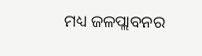ମଧ୍ୟ ଜଳପ୍ଲାବନର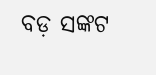ବଡ଼ ସଙ୍କଟ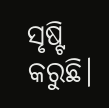ସୃଷ୍ଟି କରୁଛି।